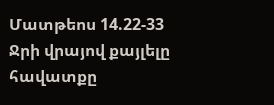Մատթեոս 14.22-33
Ջրի վրայով քայլելը
հավատքը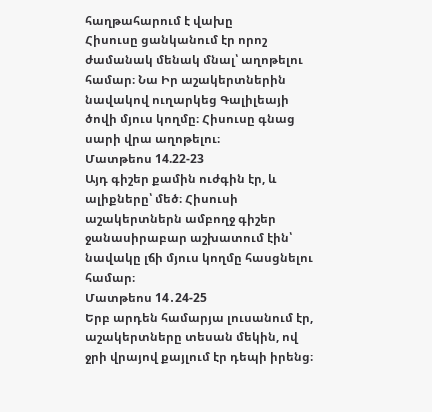հաղթահարում է վախը
Հիսուսը ցանկանում էր որոշ ժամանակ մենակ մնալ՝ աղոթելու համար։ Նա Իր աշակերտներին նավակով ուղարկեց Գալիլեայի ծովի մյուս կողմը։ Հիսուսը գնաց սարի վրա աղոթելու։
Մատթեոս 14.22-23
Այդ գիշեր քամին ուժգին էր, և ալիքները՝ մեծ։ Հիսուսի աշակերտներն ամբողջ գիշեր ջանասիրաբար աշխատում էին՝ նավակը լճի մյուս կողմը հասցնելու համար։
Մատթեոս 14․24-25
Երբ արդեն համարյա լուսանում էր, աշակերտները տեսան մեկին, ով ջրի վրայով քայլում էր դեպի իրենց։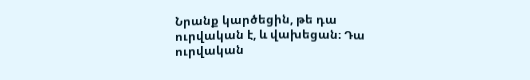Նրանք կարծեցին, թե դա ուրվական է, և վախեցան։ Դա ուրվական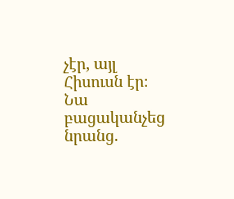չէր, այլ Հիսուսն էր։ Նա բացականչեց նրանց.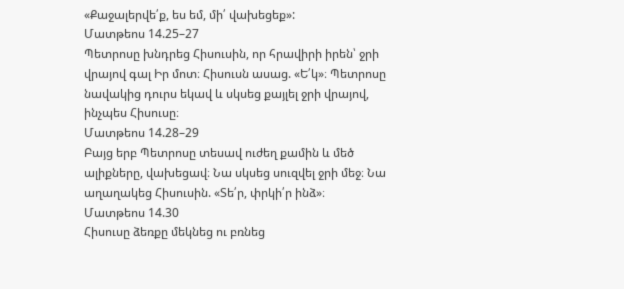«Քաջալերվե՛ք, ես եմ, մի՛ վախեցեք»:
Մատթեոս 14.25–27
Պետրոսը խնդրեց Հիսուսին, որ հրավիրի իրեն՝ ջրի վրայով գալ Իր մոտ։ Հիսուսն ասաց. «Ե՛կ»։ Պետրոսը նավակից դուրս եկավ և սկսեց քայլել ջրի վրայով, ինչպես Հիսուսը։
Մատթեոս 14.28–29
Բայց երբ Պետրոսը տեսավ ուժեղ քամին և մեծ ալիքները, վախեցավ։ Նա սկսեց սուզվել ջրի մեջ։ Նա աղաղակեց Հիսուսին. «Տե՛ր, փրկի՛ր ինձ»։
Մատթեոս 14.30
Հիսուսը ձեռքը մեկնեց ու բռնեց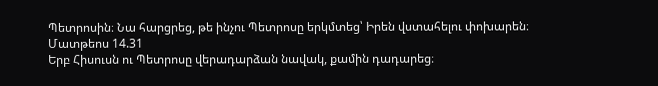Պետրոսին։ Նա հարցրեց, թե ինչու Պետրոսը երկմտեց՝ Իրեն վստահելու փոխարեն։
Մատթեոս 14.31
Երբ Հիսուսն ու Պետրոսը վերադարձան նավակ, քամին դադարեց։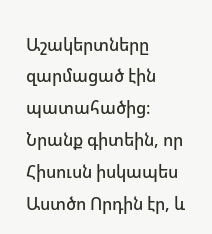Աշակերտները զարմացած էին պատահածից։ Նրանք գիտեին, որ Հիսուսն իսկապես Աստծո Որդին էր, և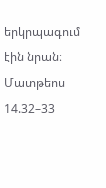երկրպագում էին նրան։
Մատթեոս 14.32–33